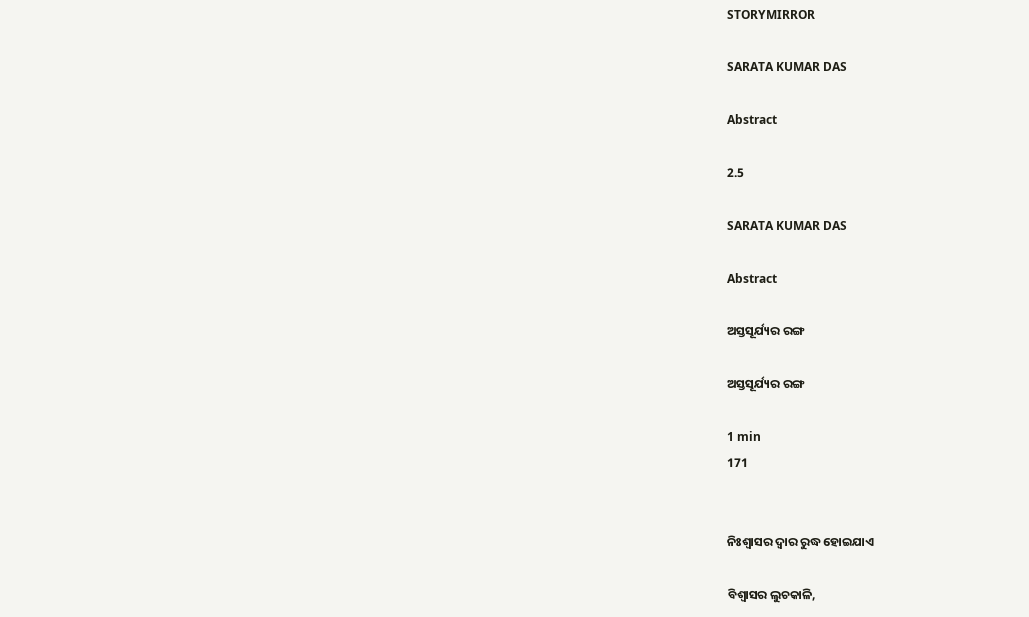STORYMIRROR

SARATA KUMAR DAS

Abstract

2.5

SARATA KUMAR DAS

Abstract

ଅସ୍ତସୂର୍ଯ୍ୟର ରଙ୍ଗ

ଅସ୍ତସୂର୍ଯ୍ୟର ରଙ୍ଗ

1 min
171


ନିଃଶ୍ବାସର ଦ୍ବାର ରୁଦ୍ଧ ହୋଇଯାଏ

ବିଶ୍ବାସର ଲୁଚକାଳି,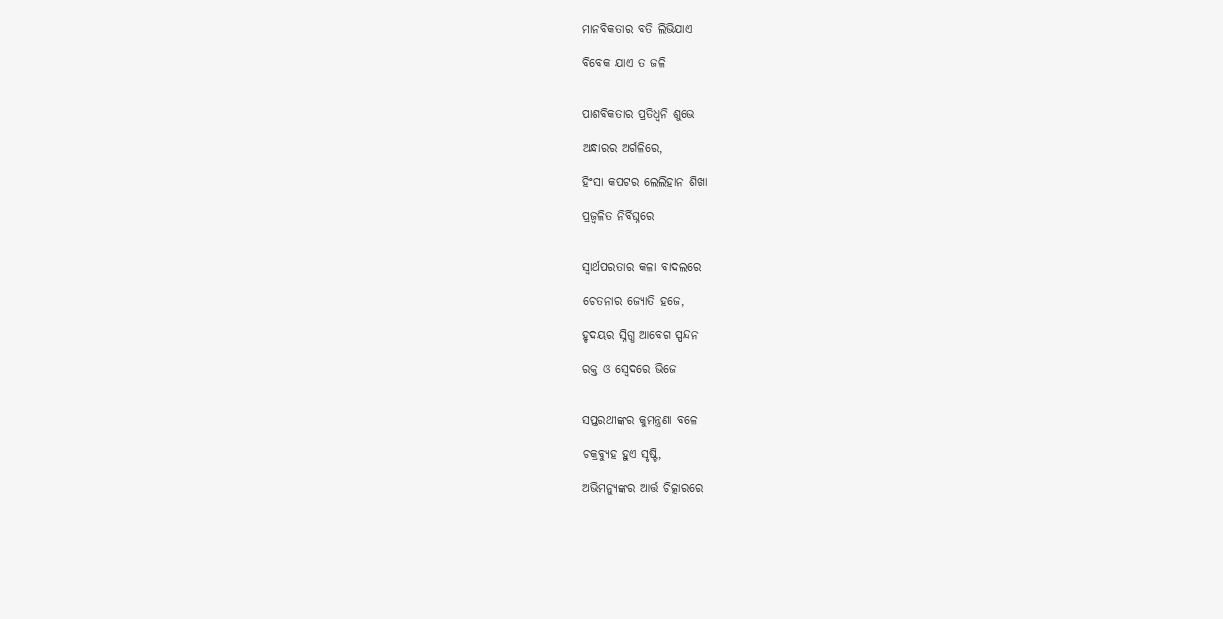ମାନବିକତାର ବତି ଲିଭିଯାଏ

ବିବେକ ଯାଏ ତ ଜଳି


ପାଶବିକତାର ପ୍ରତିଧ୍ବନି ଶୁଭେ

ଅନ୍ଧାରର ଅର୍ଗଳିରେ,

ହିଂସା କପଟର ଲେଲିହାନ ଶିଖା

ପ୍ରଜ୍ବଳିତ ନିର୍ବିଘ୍ନରେ


ସ୍ବାର୍ଥପରତାର କଳା ବାଦଲରେ

ଚେତନାର ଜ୍ୟୋତି ହଜେ,

ହୃଦୟର ସ୍ନିଗ୍ଧ ଆବେଗ ସ୍ପନ୍ଦନ

ରକ୍ତ ଓ ସ୍ବେଦରେ ଭିଜେ


ସପ୍ତରଥୀଙ୍କର କୁମନ୍ତ୍ରଣା ବଳେ

ଚକ୍ରବ୍ୟୁହ ହୁଏ ସୃଷ୍ଟି,

ଅଭିମନ୍ୟୁଙ୍କର ଆର୍ତ୍ତ ଚିତ୍କାରରେ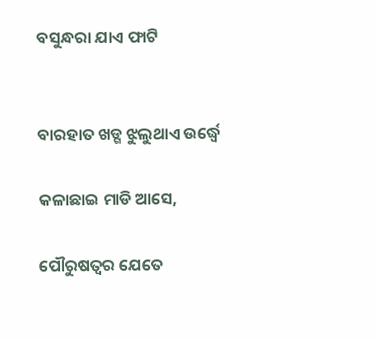ବସୁନ୍ଧରା ଯାଏ ଫାଟି


ବାରହାତ ଖଡ୍ଗ ଝୁଲୁଥାଏ ଉର୍ଦ୍ଧ୍ବେ

କଳାଛାଇ ମାଡି ଆସେ,

ପୌରୁଷତ୍ବର ଯେତେ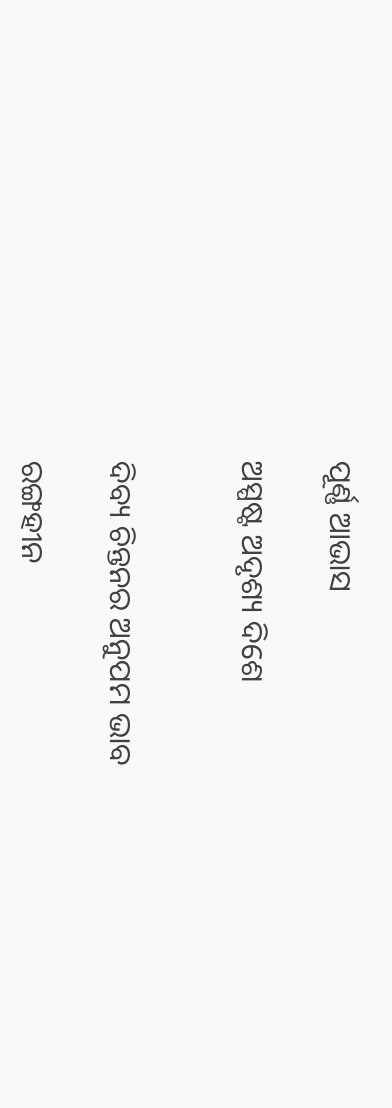ପୂର୍ଣ୍ଣ ଆଭାସ

ଅସ୍ପଷ୍ଟ ଅଦୃଶ୍ୟ ଦିଶେ


ଦିବ୍ୟ ଚିନ୍ତନର ଅନୁପମ ଭାବ

ରଙ୍ଗହୀନ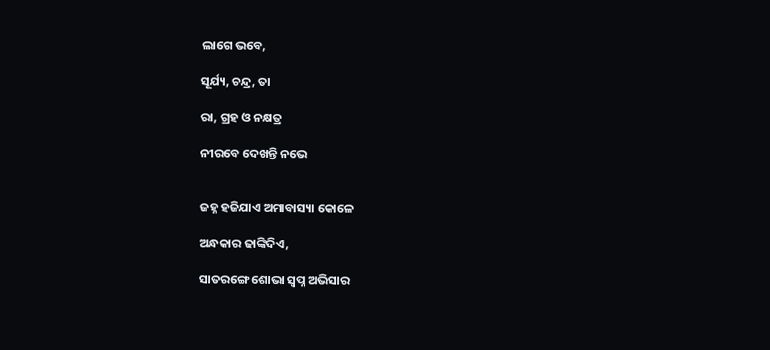ଲାଗେ ଭବେ,

ସୂର୍ଯ୍ୟ, ଚନ୍ଦ୍ର, ତା

ରା, ଗ୍ରହ ଓ ନକ୍ଷତ୍ର

ନୀରବେ ଦେଖନ୍ତି ନଭେ


ଜହ୍ନ ହଜିଯାଏ ଅମାବାସ୍ୟା କୋଳେ

ଅନ୍ଧକାର ଢାଙ୍କିଦିଏ,

ସାତରଙ୍ଗେ ଶୋଭା ସ୍ବପ୍ନ ଅଭିସାର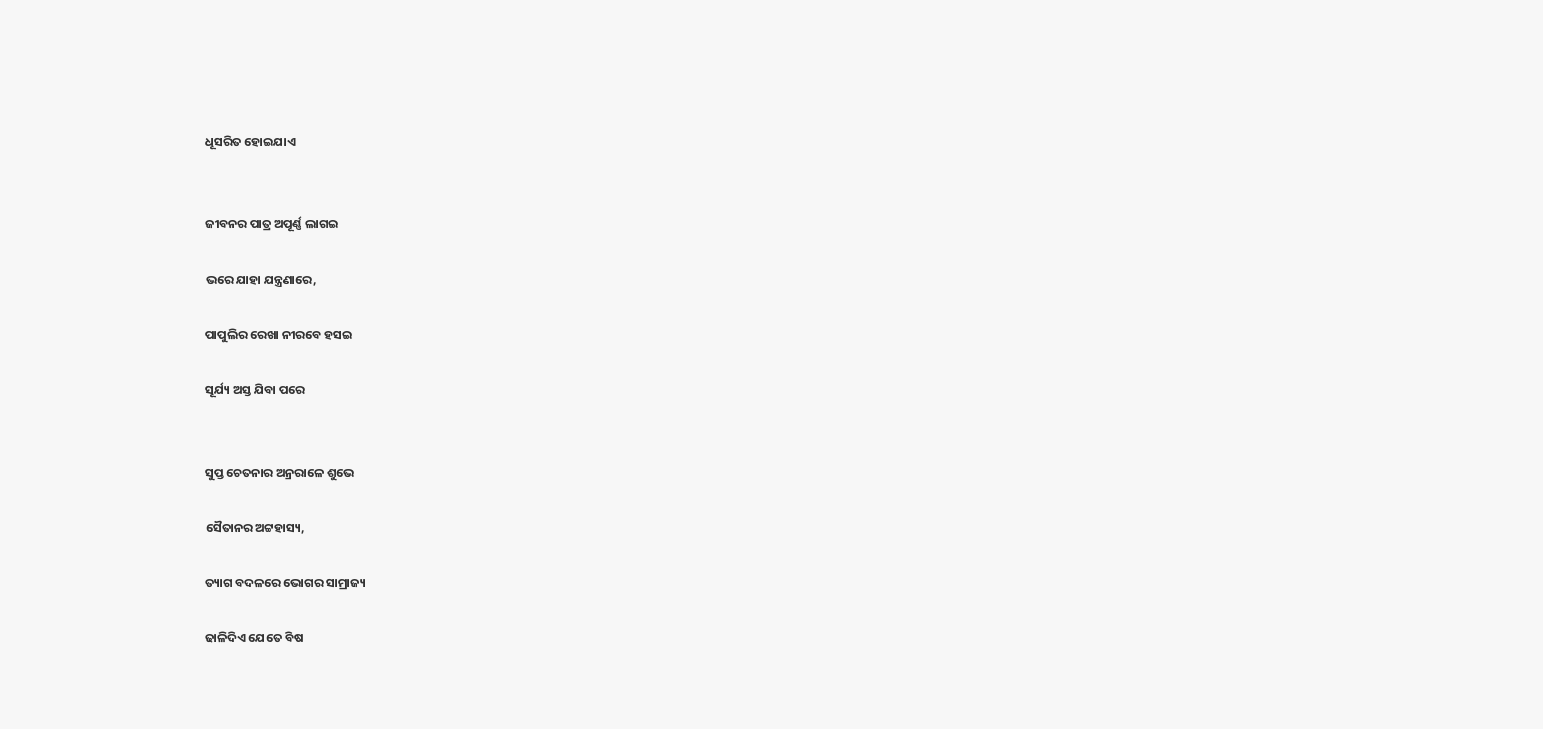ଧୂସରିତ ହୋଇଯାଏ


ଜୀବନର ପାତ୍ର ଅପୂର୍ଣ୍ଣ ଲାଗଇ

ଭରେ ଯାହା ଯନ୍ତ୍ରଣାରେ,

ପାପୁଲିର ରେଖା ନୀରବେ ହସଇ

ସୂର୍ଯ୍ୟ ଅସ୍ତ ଯିବା ପରେ


ସୁପ୍ତ ଚେତନାର ଅନ୍ରରାଳେ ଶୁଭେ

ସୈତାନର ଅଟ୍ଟହାସ୍ୟ,

ତ୍ୟାଗ ବଦଳରେ ଭୋଗର ସାମ୍ରାଜ୍ୟ

ଢାଳିଦିଏ ଯେତେ ବିଷ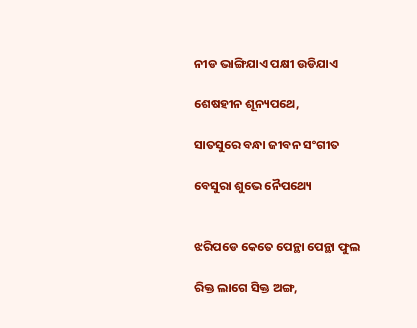ନୀଡ ଭାଙ୍ଗିଯାଏ ପକ୍ଷୀ ଉଡିଯାଏ

ଶେଷହୀନ ଶୂନ୍ୟପଥେ,

ସାତସୁରେ ବନ୍ଧା ଜୀବନ ସଂଗୀତ

ବେସୁରା ଶୁଭେ ନୈପଥ୍ୟେ


ଝରିପଡେ କେତେ ପେନ୍ଥା ପେନ୍ଥା ଫୁଲ

ରିକ୍ତ ଲାଗେ ସିକ୍ତ ଅଙ୍ଗ,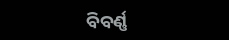ବିବର୍ଣ୍ଣ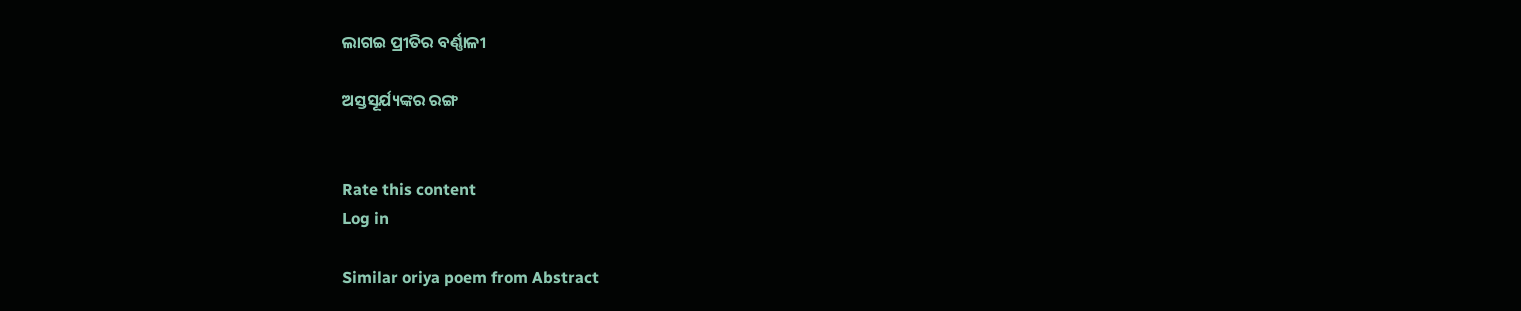ଲାଗଇ ପ୍ରୀତିର ବର୍ଣ୍ଣାଳୀ

ଅସ୍ତସୂର୍ଯ୍ୟଙ୍କର ରଙ୍ଗ


Rate this content
Log in

Similar oriya poem from Abstract